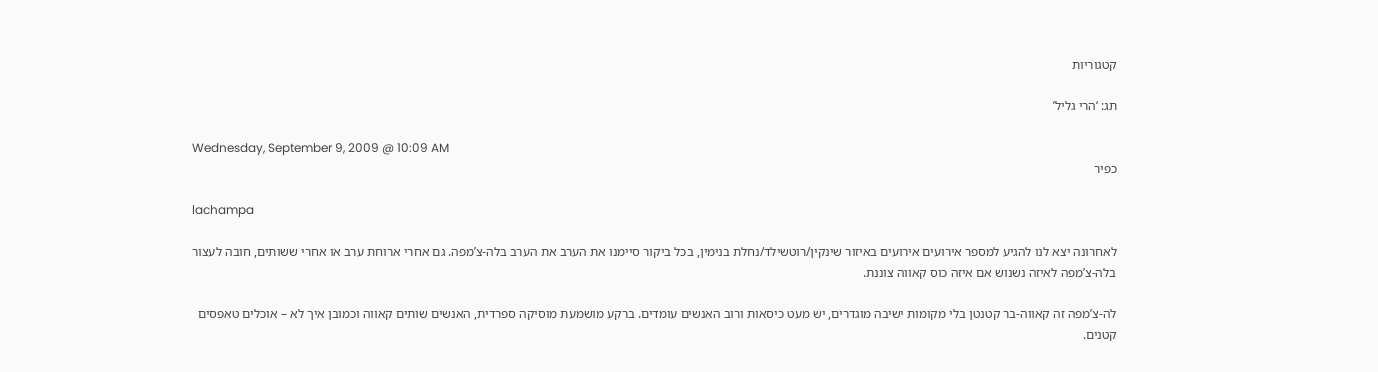קטגוריות

תג: ‘הרי גליל’

Wednesday, September 9, 2009 @ 10:09 AM
כפיר

lachampa

לאחרונה יצא לנו להגיע למספר אירועים אירועים באיזור שינקין/רוטשילד/נחלת בנימין, בכל ביקור סיימנו את הערב את הערב בלה-צ’מפה. גם אחרי ארוחת ערב או אחרי ששותים, חובה לעצור בלה-צ’מפה לאיזה נשנוש אם איזה כוס קאווה צוננת.

לה-צ’מפה זה קאווה-בר קטנטן בלי מקומות ישיבה מוגדרים, יש מעט כיסאות ורוב האנשים עומדים. ברקע מושמעת מוסיקה ספרדית, האנשים שותים קאווה וכמובן איך לא – אוכלים טאפסים קטנים.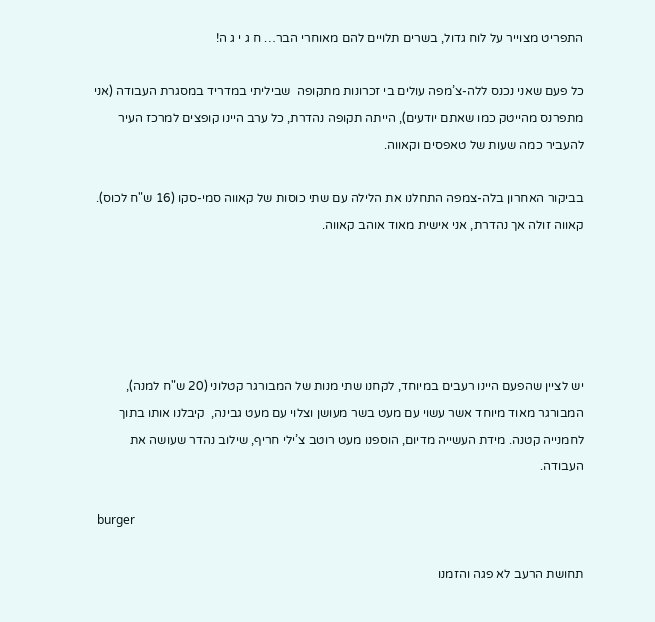התפריט מצוייר על לוח גדול, בשרים תלויים להם מאוחרי הבר… ח ג י ג ה!

כל פעם שאני נכנס ללה-צ’מפה עולים בי זכרונות מתקופה  שביליתי במדריד במסגרת העבודה (אני מתפרנס מהייטק כמו שאתם יודעים), הייתה תקופה נהדרת, כל ערב היינו קופצים למרכז העיר להעביר כמה שעות של טאפסים וקאווה.

בביקור האחרון בלה-צמפה התחלנו את הלילה עם שתי כוסות של קאווה סמי-סקו (16 ש"ח לכוס). קאווה זולה אך נהדרת, אני אישית מאוד אוהב קאווה.





יש לציין שהפעם היינו רעבים במיוחד, לקחנו שתי מנות של המבורגר קטלוני (20 ש"ח למנה), המבורגר מאוד מיוחד אשר עשוי עם מעט בשר מעושן וצלוי עם מעט גבינה,  קיבלנו אותו בתוך לחמנייה קטנה. מידת העשייה מדיום, הוספנו מעט רוטב צ’ילי חריף, שילוב נהדר שעושה את העבודה.

 burger

תחושת הרעב לא פגה והזמנו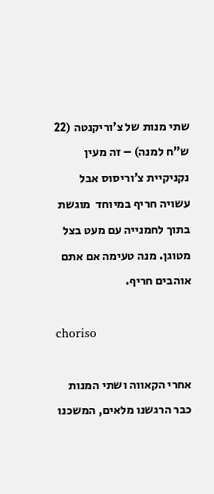שתי מנות של צ’וריקנטה (22 ש"ח למנה) – זה מעין נקניקיית צ’וריסוס אבל עשויה חריף במיוחד  מוגשת בתוך לחמנייה עם מעט בצל מטוגן. מנה טעימה אם אתם אוהבים חריף.

choriso

אחרי הקאווה ושתי המנות כבר הרגשנו מלאים, המשכנו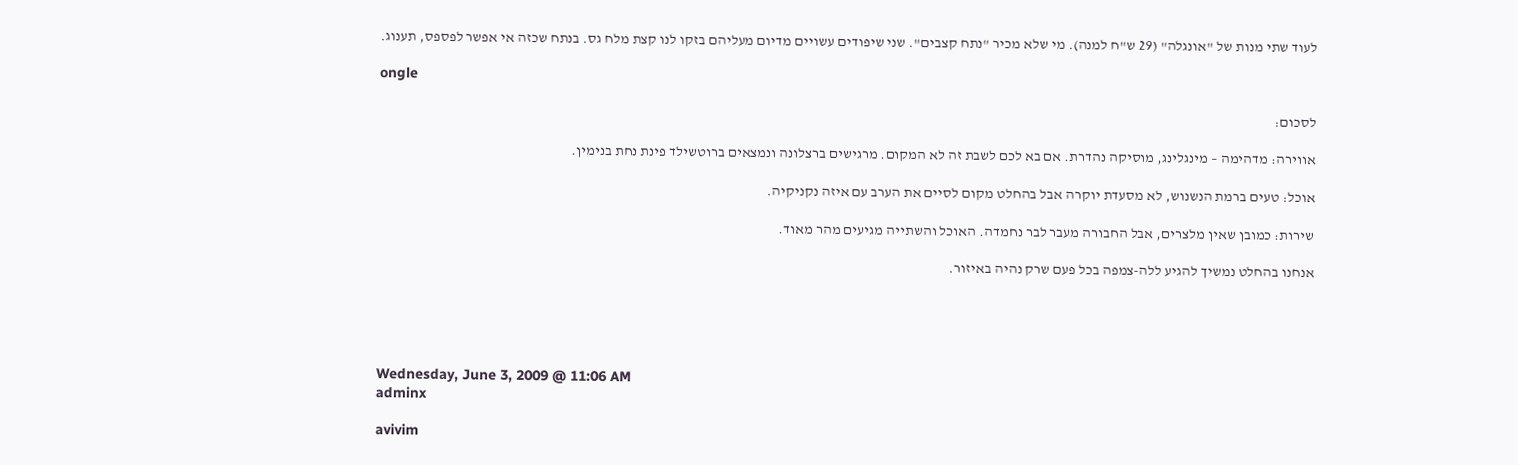לעוד שתי מנות של "אונגלה" (29 ש"ח למנה). מי שלא מכיר "נתח קצבים". שני שיפודים עשויים מדיום מעליהם בזקו לנו קצת מלח גס. בנתח שכזה אי אפשר לפספס, תענוג.

ongle

לסכום:

אווירה: מדהימה – מינגלינג, מוסיקה נהדרת. אם בא לכם לשבת זה לא המקום. מרגישים ברצלונה ונמצאים ברוטשילד פינת נחת בנימין.

אוכל: טעים ברמת הנשנוש, לא מסעדת יוקרה אבל בהחלט מקום לסיים את הערב עם איזה נקניקיה.

שירות: כמובן שאין מלצרים, אבל החבורה מעבר לבר נחמדה. האוכל והשתייה מגיעים מהר מאוד.

אנחנו בהחלט נמשיך להגיע ללה-צמפה בכל פעם שרק נהיה באיזור.





Wednesday, June 3, 2009 @ 11:06 AM
adminx

avivim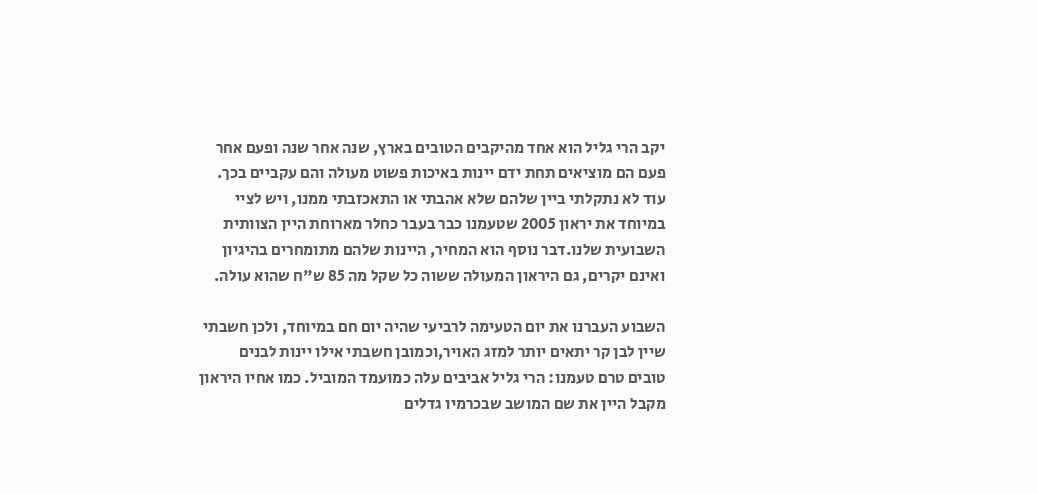יקב הרי גליל הוא אחד מהיקבים הטובים בארץ, שנה אחר שנה ופעם אחר פעם הם מוציאים תחת ידם יינות באיכות פשוט מעולה והם עקביים בכך. עוד לא נתקלתי ביין שלהם שלא אהבתי או התאכזבתי ממנו, ויש לציי במיוחד את יראון 2005 שטעמנו כבר בעבר כחלר מארוחת היין הצוותית השבועית שלנו.דבר נוסף הוא המחיר, היינות שלהם מתומחרים בהיגיון ואינם יקרים, גם היראון המעולה ששוה כל שקל מה 85 ש"ח שהוא עולה.

השבוע העברנו את יום הטעימה לרביעי שהיה יום חם במיוחד, ולכן חשבתי שיין לבן קר יתאים יותר למזג האויר,וכמובן חשבתי אילו יינות לבנים טובים טרם טעמנו: הרי גליל אביבים עלה כמועמד המוביל. כמו אחיו היראון מקבל היין את שם המושב שבכרמיו גדלים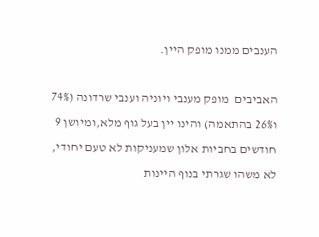הענבים ממנו מופק היין.

האביבים  מופק מענבי ויוניה וענבי שרדונה (74% ו26% בהתאמה) והינו יין בעל גוף מלא,ומיושן 9 חודשים בחביות אלון שמעניקות לא טעם יחודי, לא משהו שגרתי בנוף היינות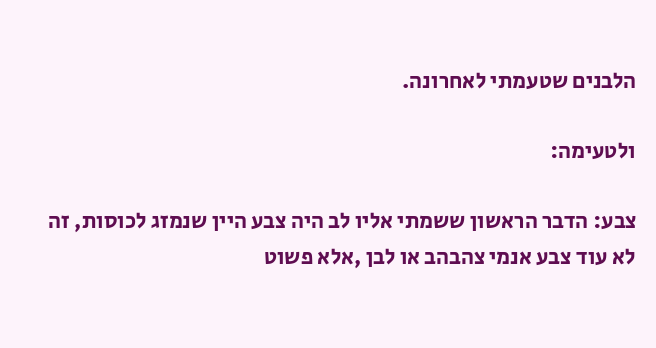הלבנים שטעמתי לאחרונה.

ולטעימה:

צבע: הדבר הראשון ששמתי אליו לב היה צבע היין שנמזג לכוסות, זה לא עוד צבע אנמי צהבהב או לבן ,אלא פשוט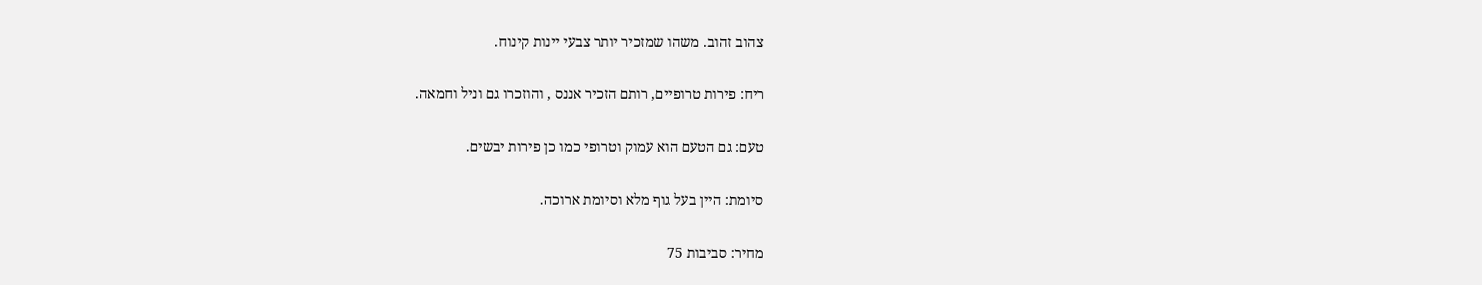צהוב זהוב. משהו שמזכיר יותר צבעי יינות קינוח.

ריח: פירות טרופיים, רותם הזכיר אננס , והוזכרו גם וניל וחמאה.

טעם: גם הטעם הוא עמוק וטרופי כמו כן פירות יבשים.

סיומת: היין בעל גוף מלא וסיומת ארוכה.

מחיר: סביבות 75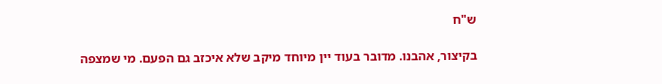ש"ח

בקיצור, אהבנו. מדובר בעוד יין מיוחד מיקב שלא איכזב גם הפעם. מי שמצפה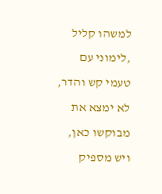למשהו קליל ,לימוני עם טעמי קש והדר, לא ימצא את מבוקשו כאן, ויש מספיק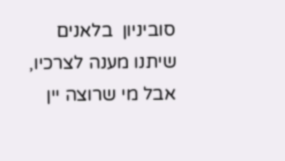סוביניון  בלאנים שיתנו מענה לצרכיו, אבל מי שרוצה יין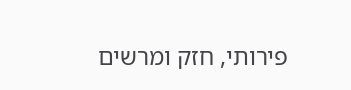פירותי, חזק ומרשים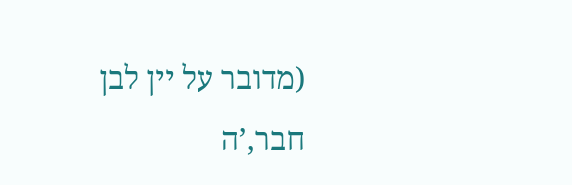(מדובר על יין לבן חבר,’ה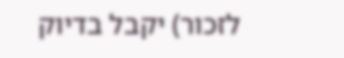לזכור) יקבל בדיוק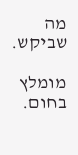מה שביקש.

מומלץ בחום.